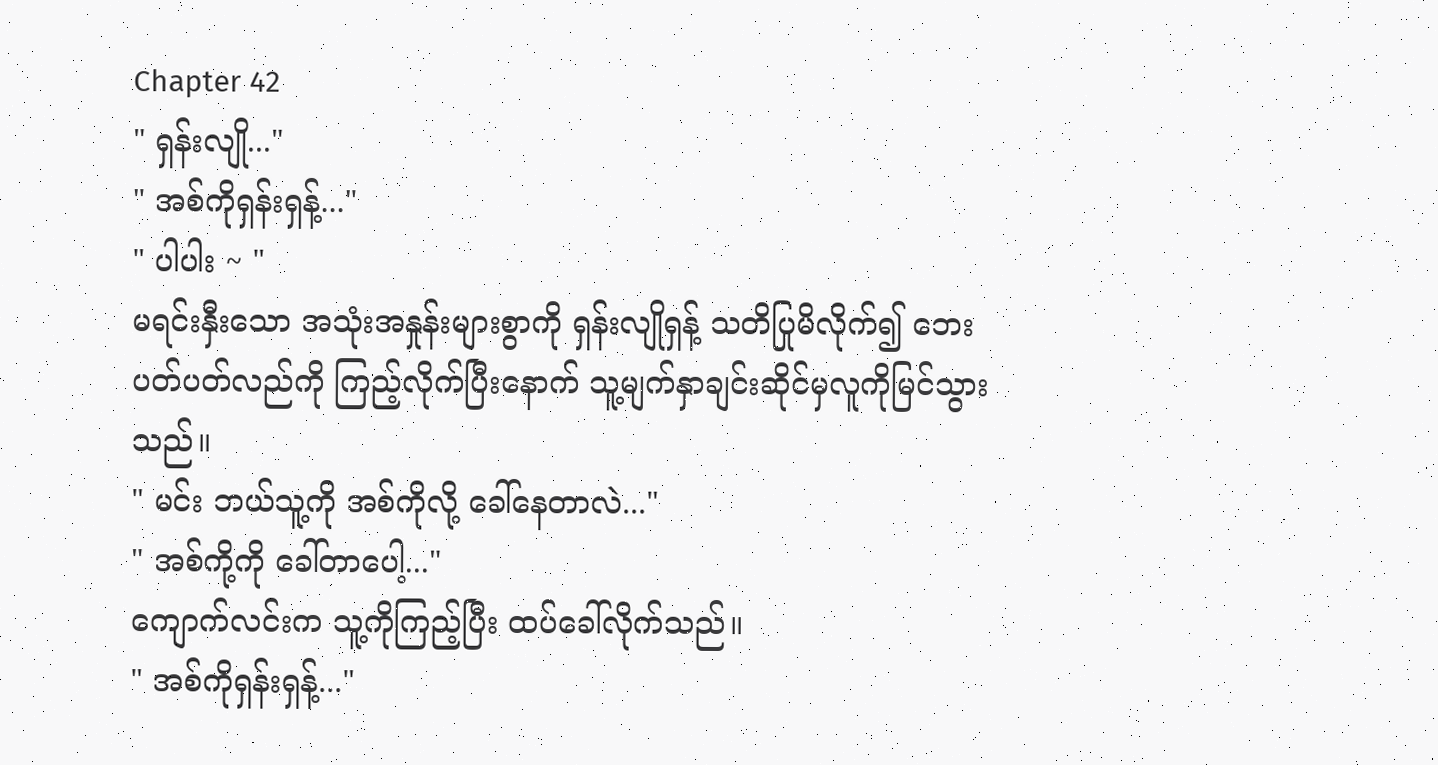Chapter 42
" ရှန်းလျို..."
" အစ်ကိုရှန်းရှန့်..."
" ပါပါး ~ "
မရင်းနှီးသော အသုံးအနှုန်းများစွာကို ရှန်းလျိုရှန့် သတိပြုမိလိုက်၍ ဘေးပတ်ပတ်လည်ကို ကြည့်လိုက်ပြီးနောက် သူ့မျက်နှာချင်းဆိုင်မှလူကိုမြင်သွားသည်။
" မင်း ဘယ်သူ့ကို အစ်ကိုလို့ ခေါ်နေတာလဲ..."
" အစ်ကို့ကို ခေါ်တာပေါ့..."
ကျောက်လင်းက သူ့ကိုကြည့်ပြီး ထပ်ခေါ်လိုက်သည်။
" အစ်ကိုရှန်းရှန့်..."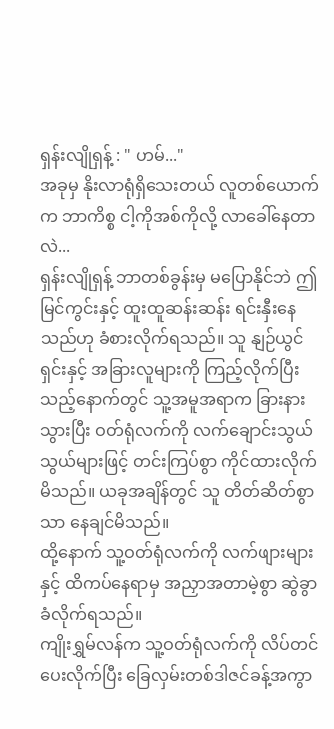ရှန်းလျိုရှန့် : " ဟမ်..."
အခုမှ နိုးလာရုံရှိသေးတယ် လူတစ်ယောက်က ဘာကိစ္စ ငါ့ကိုအစ်ကိုလို့ လာခေါ်နေတာလဲ...
ရှန်းလျိုရှန့် ဘာတစ်ခွန်းမှ မပြောနိုင်ဘဲ ဤမြင်ကွင်းနှင့် ထူးထူဆန်းဆန်း ရင်းနှီးနေသည်ဟု ခံစားလိုက်ရသည်။ သူ နျဉ်ယွင်ရှင်းနှင့် အခြားလူများကို ကြည့်လိုက်ပြီးသည့်နောက်တွင် သူ့အမူအရာက ခြားနားသွားပြီး ဝတ်ရုံလက်ကို လက်ချောင်းသွယ်သွယ်များဖြင့် တင်းကြပ်စွာ ကိုင်ထားလိုက်မိသည်။ ယခုအချိန်တွင် သူ တိတ်ဆိတ်စွာသာ နေချင်မိသည်။
ထို့နောက် သူ့ဝတ်ရုံလက်ကို လက်ဖျားများနှင့် ထိကပ်နေရာမှ အညှာအတာမဲ့စွာ ဆွဲခွာခံလိုက်ရသည်။
ကျိုးရွှမ်လန်က သူ့ဝတ်ရုံလက်ကို လိပ်တင်ပေးလိုက်ပြီး ခြေလှမ်းတစ်ဒါဇင်ခန့်အကွာ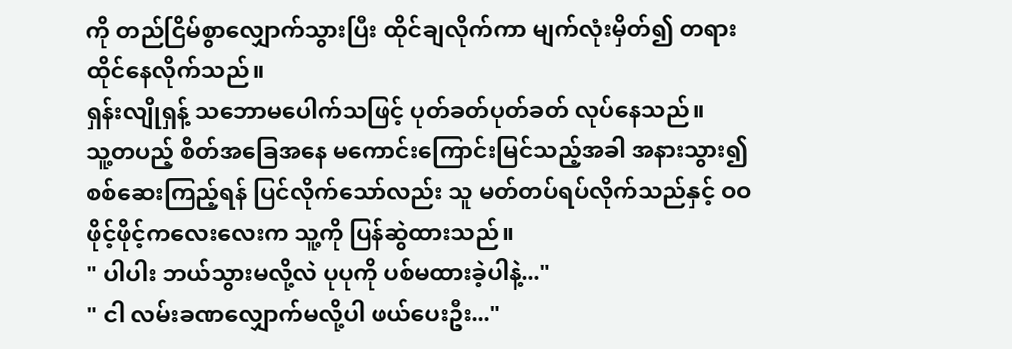ကို တည်ငြိမ်စွာလျှောက်သွားပြီး ထိုင်ချလိုက်ကာ မျက်လုံးမှိတ်၍ တရားထိုင်နေလိုက်သည်။
ရှန်းလျိုရှန့် သဘောမပေါက်သဖြင့် ပုတ်ခတ်ပုတ်ခတ် လုပ်နေသည်။
သူ့တပည့် စိတ်အခြေအနေ မကောင်းကြောင်းမြင်သည့်အခါ အနားသွား၍ စစ်ဆေးကြည့်ရန် ပြင်လိုက်သော်လည်း သူ မတ်တပ်ရပ်လိုက်သည်နှင့် ဝဝဖိုင့်ဖိုင့်ကလေးလေးက သူ့ကို ပြန်ဆွဲထားသည်။
" ပါပါး ဘယ်သွားမလို့လဲ ပုပုကို ပစ်မထားခဲ့ပါနဲ့..."
" ငါ လမ်းခဏလျှောက်မလို့ပါ ဖယ်ပေးဦး..."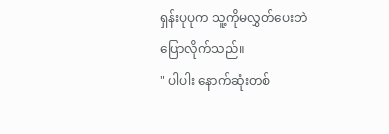ရှန်းပုပုက သူ့ကိုမလွှတ်ပေးဘဲ ပြောလိုက်သည်။
" ပါပါး နောက်ဆုံးတစ်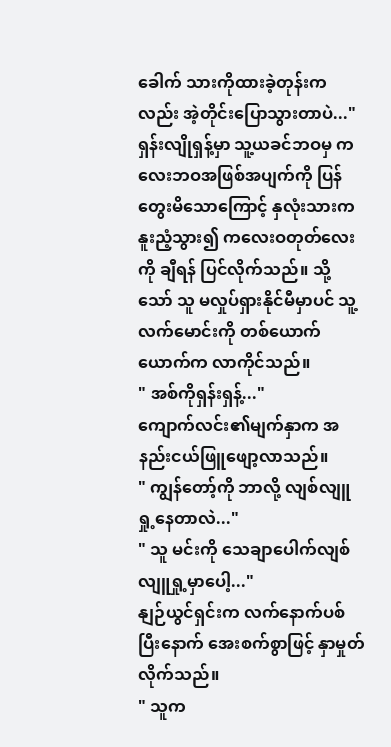ခေါက် သားကိုထားခဲ့တုန်းကလည်း အဲ့တိုင်းပြောသွားတာပဲ..."
ရှန်းလျိုရှန့်မှာ သူ့ယခင်ဘဝမှ ကလေးဘဝအဖြစ်အပျက်ကို ပြန်တွေးမိသောကြောင့် နှလုံးသားက နူးညံ့သွား၍ ကလေးဝတုတ်လေးကို ချီရန် ပြင်လိုက်သည်။ သို့သော် သူ မလှုပ်ရှားနိုင်မီမှာပင် သူ့လက်မောင်းကို တစ်ယောက်ယောက်က လာကိုင်သည်။
" အစ်ကိုရှန်းရှန့်..."
ကျောက်လင်း၏မျက်နှာက အနည်းငယ်ဖြူဖျော့လာသည်။
" ကျွန်တော့်ကို ဘာလို့ လျစ်လျူရှု့နေတာလဲ..."
" သူ မင်းကို သေချာပေါက်လျစ်လျူရှု့မှာပေါ့..."
နျဉ်ယွင်ရှင်းက လက်နောက်ပစ်ပြီးနောက် အေးစက်စွာဖြင့် နှာမှုတ်လိုက်သည်။
" သူက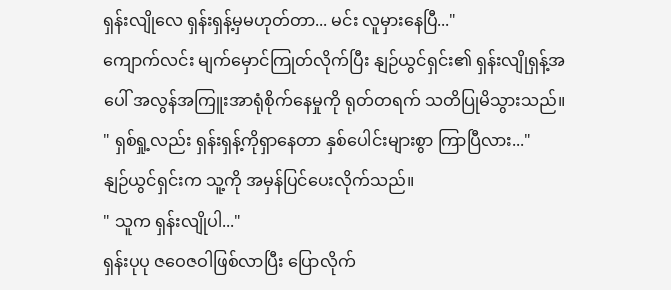ရှန်းလျိုလေ ရှန်းရှန့်မှမဟုတ်တာ... မင်း လူမှားနေပြီ..."
ကျောက်လင်း မျက်မှောင်ကြုတ်လိုက်ပြီး နျဉ်ယွင်ရှင်း၏ ရှန်းလျိုရှန့်အပေါ် အလွန်အကြူးအာရုံစိုက်နေမှုကို ရုတ်တရက် သတိပြုမိသွားသည်။
" ရှစ်ရှု့လည်း ရှန်းရှန့်ကိုရှာနေတာ နှစ်ပေါင်းများစွာ ကြာပြီလား..."
နျဉ်ယွင်ရှင်းက သူ့ကို အမှန်ပြင်ပေးလိုက်သည်။
" သူက ရှန်းလျိုပါ..."
ရှန်းပုပု ဇဝေဇဝါဖြစ်လာပြီး ပြောလိုက်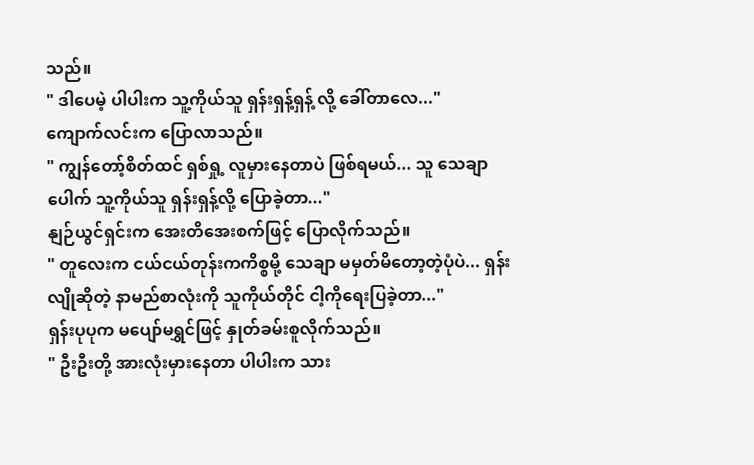သည်။
" ဒါပေမဲ့ ပါပါးက သူ့ကိုယ်သူ ရှန်းရှန့်ရှန့် လို့ ခေါ်တာလေ..."
ကျောက်လင်းက ပြောလာသည်။
" ကျွန်တော့်စိတ်ထင် ရှစ်ရှု့ လူမှားနေတာပဲ ဖြစ်ရမယ်... သူ သေချာပေါက် သူ့ကိုယ်သူ ရှန်းရှန့်လို့ ပြောခဲ့တာ..."
နျဉ်ယွင်ရှင်းက အေးတိအေးစက်ဖြင့် ပြောလိုက်သည်။
" တူလေးက ငယ်ငယ်တုန်းကကိစ္စမို့ သေချာ မမှတ်မိတော့တဲ့ပုံပဲ... ရှန်းလျိုဆိုတဲ့ နာမည်စာလုံးကို သူကိုယ်တိုင် ငါ့ကိုရေးပြခဲ့တာ..."
ရှန်းပုပုက မပျော်မရွှင်ဖြင့် နှုတ်ခမ်းစူလိုက်သည်။
" ဦးဦးတို့ အားလုံးမှားနေတာ ပါပါးက သား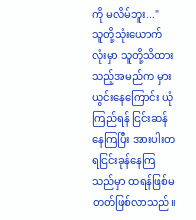ကို မလိမ်ဘူး..."
သူတို့သုံးယောက်လုံးမှာ သူတို့သိထားသည့်အမည်က မှားယွင်းနေကြောင်း ယုံကြည်ရန် ငြင်းဆန်နေကြပြီး အားပါးတရငြင်းခုန်နေကြသည်မှာ ထရန်ဖြစ်မတတ်ဖြစ်လာသည်။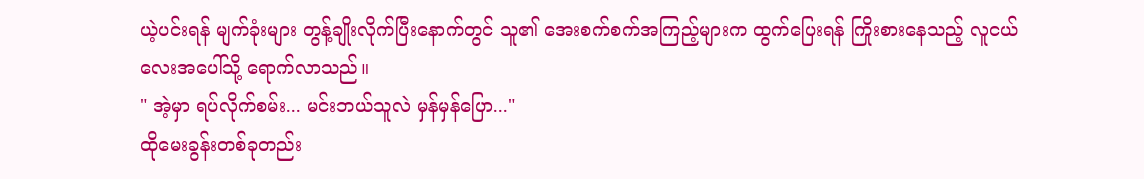ယဲ့ပင်းရန် မျက်ခုံးများ တွန့်ချိုးလိုက်ပြီးနောက်တွင် သူ၏ အေးစက်စက်အကြည့်များက ထွက်ပြေးရန် ကြိုးစားနေသည့် လူငယ်လေးအပေါ်သို့ ရောက်လာသည်။
" အဲ့မှာ ရပ်လိုက်စမ်း... မင်းဘယ်သူလဲ မှန်မှန်ပြော..."
ထိုမေးခွန်းတစ်ခုတည်း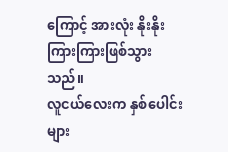ကြောင့် အားလုံး နိုးနိုးကြားကြားဖြစ်သွားသည်။
လူငယ်လေးက နှစ်ပေါင်းများ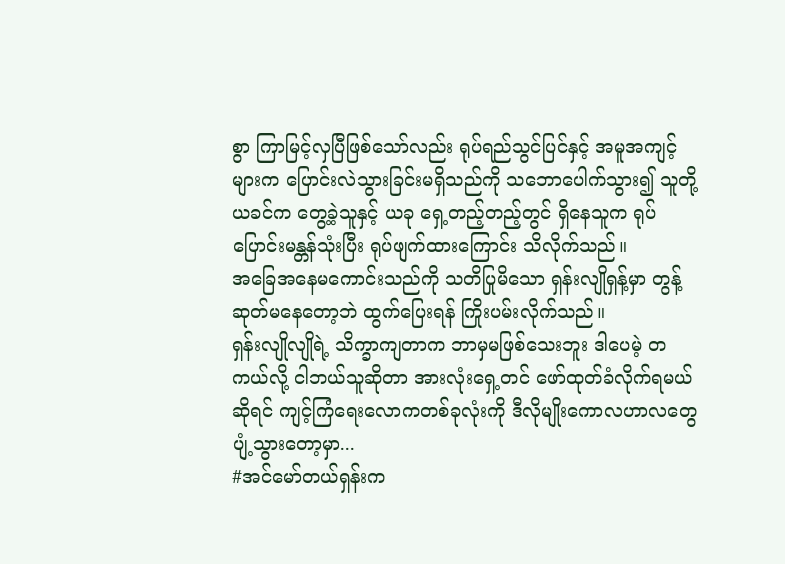စွာ ကြာမြင့်လှပြီဖြစ်သော်လည်း ရုပ်ရည်သွင်ပြင်နှင့် အမူအကျင့်များက ပြောင်းလဲသွားခြင်းမရှိသည်ကို သဘောပေါက်သွား၍ သူတို့ယခင်က တွေ့ခဲ့သူနှင့် ယခု ရှေ့တည့်တည့်တွင် ရှိနေသူက ရုပ်ပြောင်းမန္တန်သုံးပြီး ရုပ်ဖျက်ထားကြောင်း သိလိုက်သည်။
အခြေအနေမကောင်းသည်ကို သတိပြုမိသော ရှန်းလျိုရှန့်မှာ တွန့်ဆုတ်မနေတော့ဘဲ ထွက်ပြေးရန် ကြိုးပမ်းလိုက်သည်။
ရှန်းလျိုလျိုရဲ့ သိက္ခာကျတာက ဘာမှမဖြစ်သေးဘူး ဒါပေမဲ့ တကယ်လို့ ငါဘယ်သူဆိုတာ အားလုံးရှေ့တင် ဖော်ထုတ်ခံလိုက်ရမယ်ဆိုရင် ကျင့်ကြံရေးလောကတစ်ခုလုံးကို ဒီလိုမျိုးကောလဟာလတွေ ပျံ့သွားတော့မှာ...
#အင်မော်တယ်ရှန်းက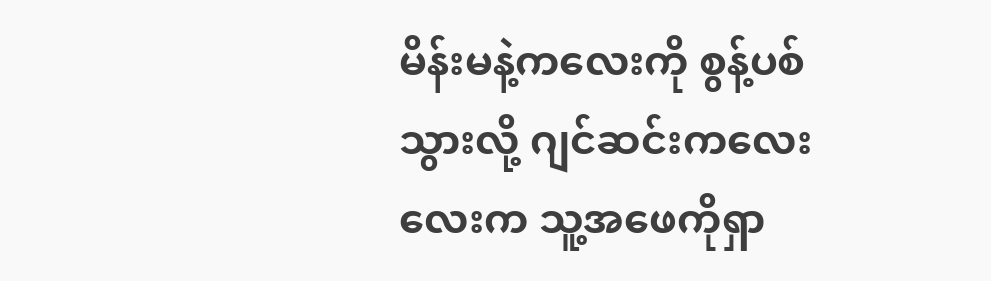မိန်းမနဲ့ကလေးကို စွန့်ပစ်သွားလို့ ဂျင်ဆင်းကလေးလေးက သူ့အဖေကိုရှာ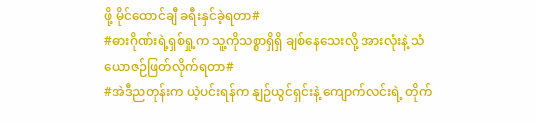ဖို့ မိုင်ထောင်ချီ ခရီးနှင်ခဲ့ရတာ#
#ဓားဂိုဏ်းရဲ့ရှစ်ရှု့က သူ့ကိုသစ္စာရှိရှိ ချစ်နေသေးလို့ အားလုံးနဲ့ သံယောဇဉ်ဖြတ်လိုက်ရတာ#
#အဲဒီညတုန်းက ယဲ့ပင်းရန်က နျဉ်ယွင်ရှင်းနဲ့ ကျောက်လင်းရဲ့ တိုက်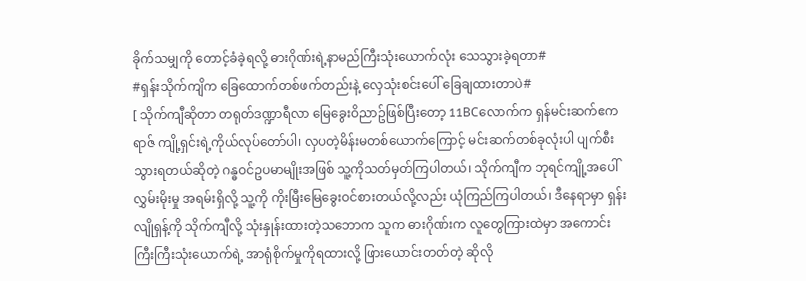ခိုက်သမျှကို တောင့်ခံခဲ့ရလို့ ဓားဂိုဏ်းရဲ့နာမည်ကြီးသုံးယောက်လုံး သေသွားခဲ့ရတာ#
#ရှန်းသိုက်ကျိက ခြေထောက်တစ်ဖက်တည်းနဲ့ လှေသုံးစင်းပေါ် ခြေချထားတာပဲ#
[ သိုက်ကျီဆိုတာ တရုတ်ဒဏ္ဍာရီလာ မြေခွေးဝိညာဥ်ဖြစ်ပြီးတော့ 11BCလောက်က ရှန်မင်းဆက်ဧကရာဇ် ကျို့ရှင်းရဲ့ကိုယ်လုပ်တော်ပါ၊ လှပတဲ့မိန်းမတစ်ယောက်ကြောင့် မင်းဆက်တစ်ခုလုံးပါ ပျက်စီးသွားရတယ်ဆိုတဲ့ ဂန္ဓဝင်ဥပမာမျိုးအဖြစ် သူ့ကိုသတ်မှတ်ကြပါတယ်၊ သိုက်ကျီက ဘုရင်ကျို့အပေါ် လွှမ်းမိုးမှု အရမ်းရှိလို့ သူ့ကို ကိုးမြီးမြေခွေးဝင်စားတယ်လို့လည်း ယုံကြည်ကြပါတယ်၊ ဒီနေရာမှာ ရှန်းလျိုရှန့်ကို သိုက်ကျီလို့ သုံးနှုန်းထားတဲ့သဘောက သူက ဓားဂိုဏ်းက လူတွေကြားထဲမှာ အကောင်းကြီးကြီးသုံးယောက်ရဲ့ အာရုံစိုက်မှုကိုရထားလို့ ဖြားယောင်းတတ်တဲ့ ဆိုလို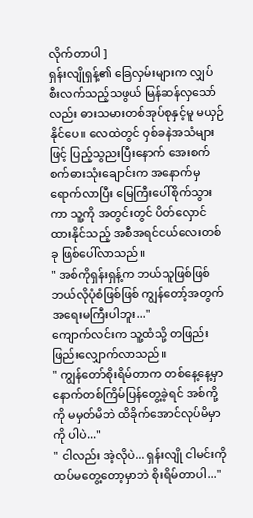လိုက်တာပါ ]
ရှန်းလျိုရှန့်၏ ခြေလှမ်းများက လျှပ်စီးလက်သည့်သဖွယ် မြန်ဆန်လှသော်လည်း ဓားသမားတစ်အုပ်စုနှင့်မူ မယှဉ်နိုင်ပေ။ လေထဲတွင် ဝှစ်ခနဲအသံများဖြင့် ပြည့်သွညးပြီးနောက် အေးစက်စက်ဓားသုံးချောင်းက အနောက်မှရောက်လာပြီး မြေကြီးပေါ်စိုက်သွားကာ သူ့ကို အတွင်းတွင် ပိတ်လှောင်ထားနိုင်သည့် အစီအရင်ငယ်လေးတစ်ခု ဖြစ်ပေါ်လာသည်။
" အစ်ကိုရှန်းရှန့်က ဘယ်သူဖြစ်ဖြစ် ဘယ်လိုပုံစံဖြစ်ဖြစ် ကျွန်တော့်အတွက် အရေးမကြီးပါဘူး..."
ကျောက်လင်းက သူ့ထံသို့ တဖြည်းဖြည်းလျှောက်လာသည်။
" ကျွန်တော်စိုးရိမ်တာက တစ်နေ့နေ့မှာ နောက်တစ်ကြိမ်ပြန်တွေ့ခဲ့ရင် အစ်ကို့ကို မမှတ်မိဘဲ ထိခိုက်အောင်လုပ်မိမှာကို ပါပဲ..."
" ငါလည်း အဲ့လိုပဲ... ရှန်းလျို ငါမင်းကို ထပ်မတွေ့တော့မှာဘဲ စိုးရိမ်တာပါ..."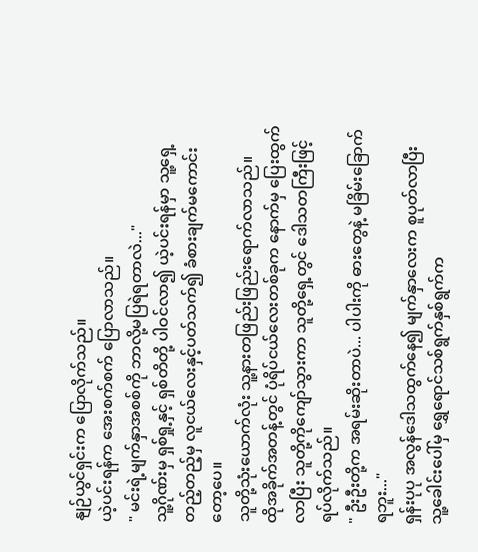နျဉ်ယွင်ရှင်းက ပြောလိုက်သည်။
ယဲ့ပင်းရန်က အေးစက်စက် ပြောလာသည်။
" မင်းရဲ့မျက်နှာအစစ်ကို ဘာလို့မပြရဲရတာလဲ..."
သူ့ဂိုဏ်းမှ ရှစ်ရှု့နှင့် ရှစ်တိတို့ ပါဝင်လာ၍ ယဲ့ပင်းရန်မှာ သူ့ရှေ့တည့်တည့်မှ လူငယ်လေးနှင့်ပတ်သက်၍ ခံစားချက်မကောင်းတော့ပေ။
သူတို့သုံးယောက်လုံး သူ့နားတဖြည်းဖြည်းရောက်လာသည်။
ထိုအခိုက်အတန့်တွင် ပုံရိပ်ငယ်လေးတစ်ခုက နောက်မှ ပြေးထွက်လာပြီး သူတို့ကိုကျော်သွားကာ သူတို့ရှေ့တွင် ဒေါသတကြီးဖြင့် ရပ်လိုက်သည်။
" ဦးဦးတို့က အရမ်းဆိုးတာပဲ... ပါပါးကို ဓားတွေနဲ့ မခြိမ်းခြောက်ရဘူး..."
ရှန်းပုပု အလွန်ဒေါသထွက်နေ၍ မျက်နှာလေးက စူပုတ်လာပြီး သူ့ခေါင်းပေါ်မှ ရွှေရောင်သစ်ရွက်နှစ်ရွက်က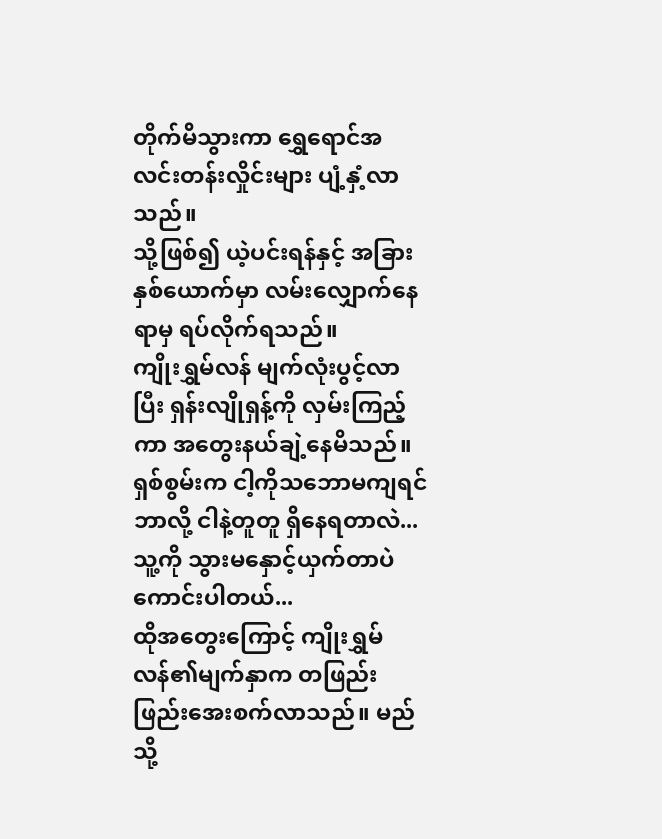တိုက်မိသွားကာ ရွှေရောင်အလင်းတန်းလှိုင်းများ ပျံ့နှံ့လာသည်။
သို့ဖြစ်၍ ယဲ့ပင်းရန်နှင့် အခြားနှစ်ယောက်မှာ လမ်းလျှောက်နေရာမှ ရပ်လိုက်ရသည်။
ကျိုးရွှမ်လန် မျက်လုံးပွင့်လာပြီး ရှန်းလျိုရှန့်ကို လှမ်းကြည့်ကာ အတွေးနယ်ချဲ့နေမိသည်။
ရှစ်စွမ်းက ငါ့ကိုသဘောမကျရင် ဘာလို့ ငါနဲ့တူတူ ရှိနေရတာလဲ...
သူ့ကို သွားမနှောင့်ယှက်တာပဲ ကောင်းပါတယ်...
ထိုအတွေးကြောင့် ကျိုးရွှမ်လန်၏မျက်နှာက တဖြည်းဖြည်းအေးစက်လာသည်။ မည်သို့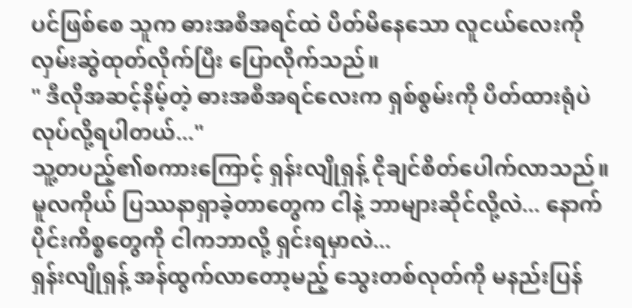ပင်ဖြစ်စေ သူက ဓားအစီအရင်ထဲ ပိတ်မိနေသော လူငယ်လေးကို လှမ်းဆွဲထုတ်လိုက်ပြီး ပြောလိုက်သည်။
" ဒီလိုအဆင့်နိမ့်တဲ့ ဓားအစီအရင်လေးက ရှစ်စွမ်းကို ပိတ်ထားရုံပဲ လုပ်လို့ရပါတယ်..."
သူ့တပည့်၏စကားကြောင့် ရှန်းလျိုရှန့် ငိုချင်စိတ်ပေါက်လာသည်။
မူလကိုယ် ပြဿနာရှာခဲ့တာတွေက ငါနဲ့ ဘာများဆိုင်လို့လဲ... နောက်ပိုင်းကိစ္စတွေကို ငါကဘာလို့ ရှင်းရမှာလဲ...
ရှန်းလျိုရှန့် အန်ထွက်လာတော့မည့် သွေးတစ်လုတ်ကို မနည်းပြန်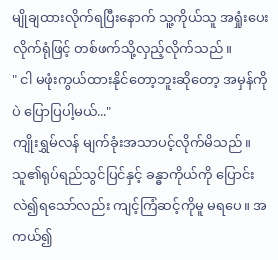မျိုချထားလိုက်ရပြီးနောက် သူ့ကိုယ်သူ အရှုံးပေးလိုက်ရုံဖြင့် တစ်ဖက်သို့လှည့်လိုက်သည်။
" ငါ မဖုံးကွယ်ထားနိုင်တော့ဘူးဆိုတော့ အမှန်ကိုပဲ ပြောပြပါ့မယ်..."
ကျိုးရွှမ်လန် မျက်ခုံးအသာပင့်လိုက်မိသည်။
သူ၏ရုပ်ရည်သွင်ပြင်နှင့် ခန္ဓာကိုယ်ကို ပြောင်းလဲ၍ရသော်လည်း ကျင့်ကြံဆင့်ကိုမူ မရပေ။ အကယ်၍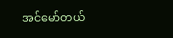အင်မော်တယ်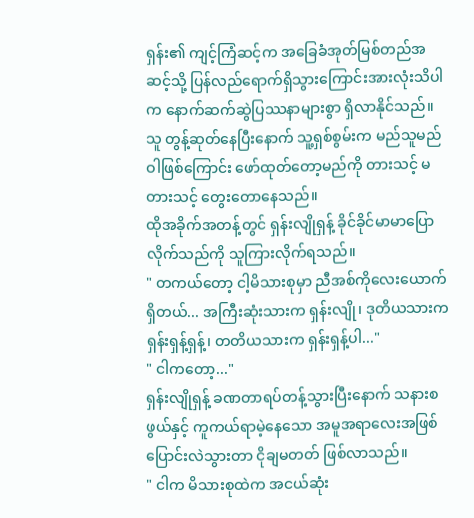ရှန်း၏ ကျင့်ကြံဆင့်က အခြေခံအုတ်မြစ်တည်အဆင့်သို့ ပြန်လည်ရောက်ရှိသွားကြောင်းအားလုံးသိပါက နောက်ဆက်ဆွဲပြဿနာများစွာ ရှိလာနိုင်သည်။
သူ တွန့်ဆုတ်နေပြီးနောက် သူ့ရှစ်စွမ်းက မည်သူမည်ဝါဖြစ်ကြောင်း ဖော်ထုတ်တော့မည်ကို တားသင့် မတားသင့် တွေးတောနေသည်။
ထိုအခိုက်အတန့်တွင် ရှန်းလျိုရှန့် ခိုင်ခိုင်မာမာပြောလိုက်သည်ကို သူကြားလိုက်ရသည်။
" တကယ်တော့ ငါ့မိသားစုမှာ ညီအစ်ကိုလေးယောက်ရှိတယ်... အကြီးဆုံးသားက ရှန်းလျို၊ ဒုတိယသားက ရှန်းရှန့်ရှန့်၊ တတိယသားက ရှန်းရှန့်ပါ..."
" ငါကတော့..."
ရှန်းလျိုရှန့် ခဏတာရပ်တန့်သွားပြီးနောက် သနားစဖွယ်နှင့် ကူကယ်ရာမဲ့နေသော အမူအရာလေးအဖြစ် ပြောင်းလဲသွားတာ ငိုချမတတ် ဖြစ်လာသည်။
" ငါက မိသားစုထဲက အငယ်ဆုံး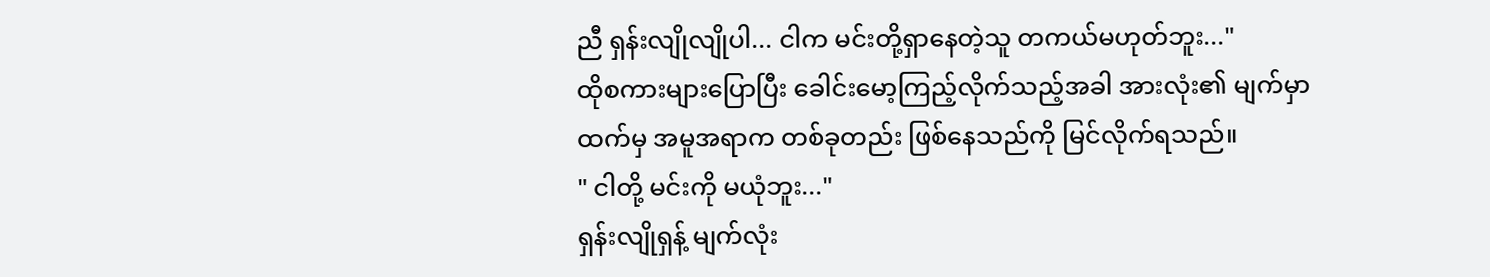ညီ ရှန်းလျိုလျိုပါ... ငါက မင်းတို့ရှာနေတဲ့သူ တကယ်မဟုတ်ဘူး..."
ထိုစကားများပြောပြီး ခေါင်းမော့ကြည့်လိုက်သည့်အခါ အားလုံး၏ မျက်မှာထက်မှ အမူအရာက တစ်ခုတည်း ဖြစ်နေသည်ကို မြင်လိုက်ရသည်။
" ငါတို့ မင်းကို မယုံဘူး..."
ရှန်းလျိုရှန့် မျက်လုံး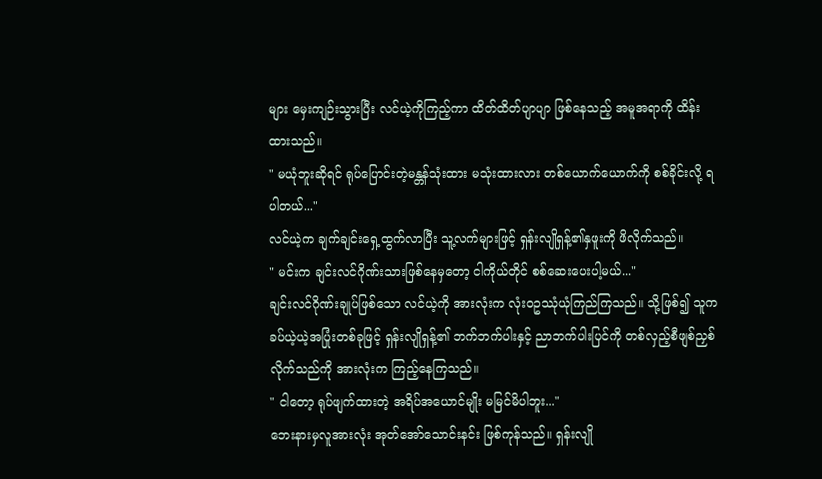များ မှေးကျဉ်းသွားပြီး လင်ယဲ့ကိုကြည့်ကာ ထိတ်ထိတ်ပျာပျာ ဖြစ်နေသည့် အမူအရာကို ထိန်းထားသည်။
" မယုံဘူးဆိုရင် ရုပ်ပြောင်းတဲ့မန္တန်သုံးထား မသုံးထားလား တစ်ယောက်ယောက်ကို စစ်ခိုင်းလို့ ရပါတယ်..."
လင်ယဲ့က ချက်ချင်းရှေ့ထွက်လာပြီး သူ့လက်များဖြင့် ရှန်းလျိုရှန့်၏နှဖူးကို ဖိလိုက်သည်။
" မင်းက ချင်းလင်ဂိုဏ်းသားဖြစ်နေမှတော့ ငါကိုယ်တိုင် စစ်ဆေးပေးပါ့မယ်..."
ချင်းလင်ဂိုဏ်းချုပ်ဖြစ်သော လင်ယဲ့ကို အားလုံးက လုံးဝဥဿုံယုံကြည်ကြသည်။ သို့ဖြစ်၍ သူကခပ်ယဲ့ယဲ့အပြုံးတစ်ခုဖြင့် ရှန်းလျိုရှန့်၏ ဘက်ဘက်ပါးနှင့် ညာဘက်ပါးပြင်ကို တစ်လှည့်စီဖျစ်ညှစ်လိုက်သည်ကို အားလုံးက ကြည့်နေကြသည်။
" ငါတော့ ရုပ်ဖျက်ထားတဲ့ အရိပ်အယောင်မျိုး မမြင်မိပါဘူး..."
ဘေးနားမှလူအားလုံး အုတ်အော်သောင်းနင်း ဖြစ်ကုန်သည်။ ရှန်းလျို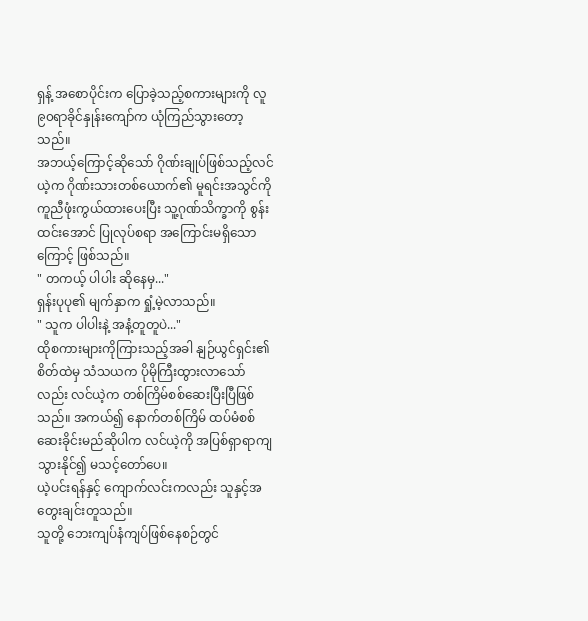ရှန့် အစောပိုင်းက ပြောခဲ့သည့်စကားများကို လူ ၉၀ရာခိုင်နှုန်းကျော်က ယုံကြည်သွားတော့သည်။
အဘယ့်ကြောင့်ဆိုသော် ဂိုဏ်းချုပ်ဖြစ်သည့်လင်ယဲ့က ဂိုဏ်းသားတစ်ယောက်၏ မူရင်းအသွင်ကို ကူညီဖုံးကွယ်ထားပေးပြီး သူ့ဂုဏ်သိက္ခာကို စွန်းထင်းအောင် ပြုလုပ်စရာ အကြောင်းမရှိသောကြောင့် ဖြစ်သည်။
" တကယ့် ပါပါး ဆိုနေမှ..."
ရှန်းပုပု၏ မျက်နှာက ရှုံ့မဲ့လာသည်။
" သူက ပါပါးနဲ့ အနံ့တူတူပဲ..."
ထိုစကားများကိုကြားသည့်အခါ နျဉ်ယွင်ရှင်း၏စိတ်ထဲမှ သံသယက ပိုမိုကြီးထွားလာသော်လည်း လင်ယဲ့က တစ်ကြိမ်စစ်ဆေးပြီးပြီဖြစ်သည်။ အကယ်၍ နောက်တစ်ကြိမ် ထပ်မံစစ်ဆေးခိုင်းမည်ဆိုပါက လင်ယဲ့ကို အပြစ်ရှာရာကျသွားနိုင်၍ မသင့်တော်ပေ။
ယဲ့ပင်းရန်နှင့် ကျောက်လင်းကလည်း သူနှင့်အတွေးချင်းတူသည်။
သူတို့ ဘေးကျပ်နံကျပ်ဖြစ်နေစဉ်တွင်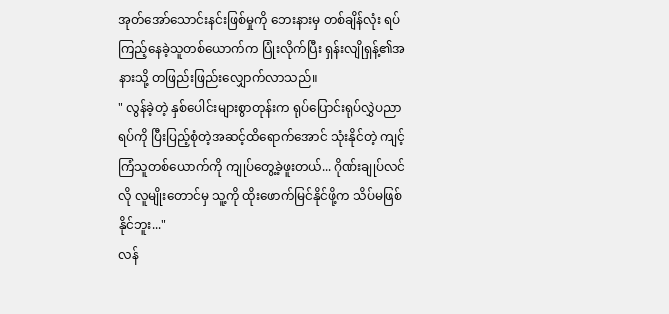အုတ်အော်သောင်းနင်းဖြစ်မှုကို ဘေးနားမှ တစ်ချိန်လုံး ရပ်ကြည့်နေခဲ့သူတစ်ယောက်က ပြုံးလိုက်ပြီး ရှန်းလျိုရှန့်၏အနားသို့ တဖြည်းဖြည်းလျှောက်လာသည်။
" လွန်ခဲ့တဲ့ နှစ်ပေါင်းများစွာတုန်းက ရုပ်ပြောင်းရုပ်လွှဲပညာရပ်ကို ပြီးပြည့်စုံတဲ့အဆင့်ထိရောက်အောင် သုံးနိုင်တဲ့ ကျင့်ကြံသူတစ်ယောက်ကို ကျုပ်တွေ့ခဲ့ဖူးတယ်... ဂိုဏ်းချုပ်လင်လို လူမျိုးတောင်မှ သူ့ကို ထိုးဖောက်မြင်နိုင်ဖို့က သိပ်မဖြစ်နိုင်ဘူး..."
လန်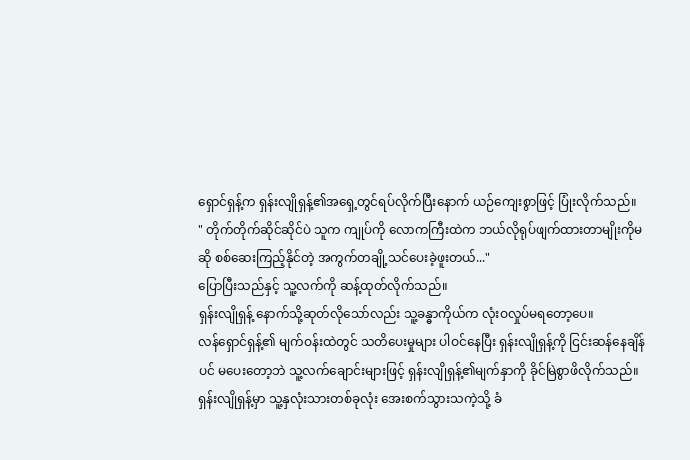ရှောင်ရှန့်က ရှန်းလျိုရှန့်၏အရှေ့တွင်ရပ်လိုက်ပြီးနောက် ယဉ်ကျေးစွာဖြင့် ပြုံးလိုက်သည်။
" တိုက်တိုက်ဆိုင်ဆိုင်ပဲ သူက ကျုပ်ကို လောကကြီးထဲက ဘယ်လိုရုပ်ဖျက်ထားတာမျိုးကိုမဆို စစ်ဆေးကြည့်နိုင်တဲ့ အကွက်တချို့သင်ပေးခဲ့ဖူးတယ်..."
ပြောပြီးသည်နှင့် သူ့လက်ကို ဆန့်ထုတ်လိုက်သည်။
ရှန်းလျိုရှန့် နောက်သို့ဆုတ်လိုသော်လည်း သူ့ခန္ဓာကိုယ်က လုံးဝလှုပ်မရတော့ပေ။
လန်ရှောင်ရှန့်၏ မျက်ဝန်းထဲတွင် သတိပေးမှုများ ပါဝင်နေပြီး ရှန်းလျိုရှန့်ကို ငြင်းဆန်နေချိန်ပင် မပေးတော့ဘဲ သူ့လက်ချောင်းများဖြင့် ရှန်းလျိုရှန့်၏မျက်နှာကို ခိုင်မြဲစွာဖိလိုက်သည်။
ရှန်းလျိုရှန့်မှာ သူ့နှလုံးသားတစ်ခုလုံး အေးစက်သွားသကဲ့သို့ ခံ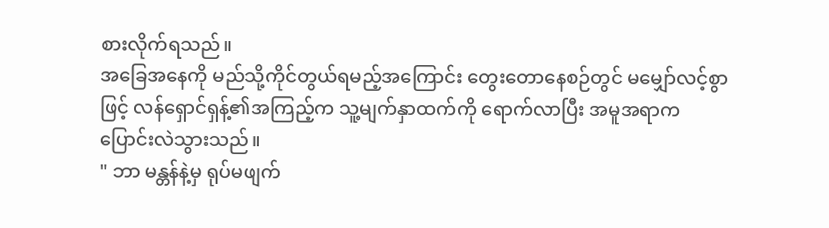စားလိုက်ရသည်။
အခြေအနေကို မည်သို့ကိုင်တွယ်ရမည့်အကြောင်း တွေးတောနေစဉ်တွင် မမျှော်လင့်စွာဖြင့် လန်ရှောင်ရှန့်၏အကြည့်က သူ့မျက်နှာထက်ကို ရောက်လာပြီး အမူအရာက ပြောင်းလဲသွားသည်။
" ဘာ မန္တန်နဲ့မှ ရုပ်မဖျက်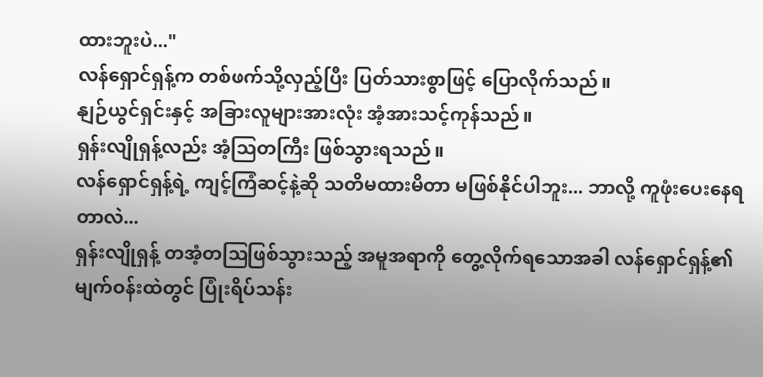ထားဘူးပဲ..."
လန်ရှောင်ရှန့်က တစ်ဖက်သို့လှည့်ပြီး ပြတ်သားစွာဖြင့် ပြောလိုက်သည်။
နျဉ်ယွင်ရှင်းနှင့် အခြားလူများအားလုံး အံ့အားသင့်ကုန်သည်။
ရှန်းလျိုရှန့်လည်း အံ့ဩတကြီး ဖြစ်သွားရသည်။
လန်ရှောင်ရှန့်ရဲ့ ကျင့်ကြံဆင့်နဲ့ဆို သတိမထားမိတာ မဖြစ်နိုင်ပါဘူး... ဘာလို့ ကူဖုံးပေးနေရတာလဲ...
ရှန်းလျိုရှန့် တအံ့တဩဖြစ်သွားသည့် အမူအရာကို တွေ့လိုက်ရသောအခါ လန်ရှောင်ရှန့်၏မျက်ဝန်းထဲတွင် ပြုံးရိပ်သန်း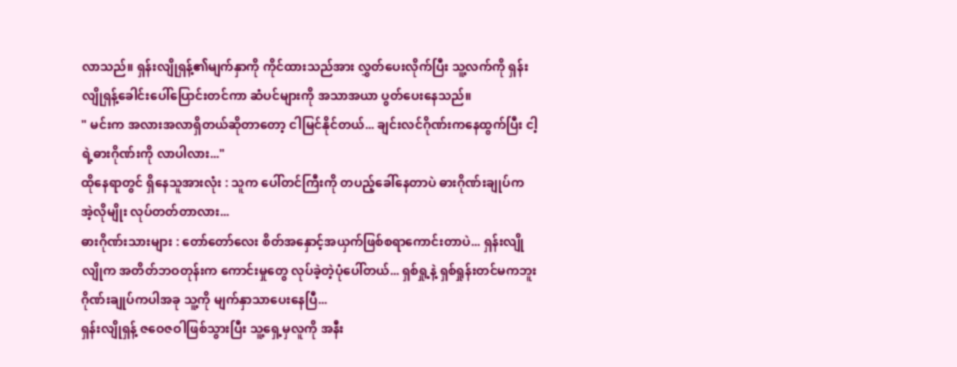လာသည်။ ရှန်းလျိုရှန့်၏မျက်နှာကို ကိုင်ထားသည်အား လွှတ်ပေးလိုက်ပြီး သူ့လက်ကို ရှန်းလျိုရှန့်ခေါင်းပေါ်ပြောင်းတင်ကာ ဆံပင်များကို အသာအယာ ပွတ်ပေးနေသည်။
" မင်းက အလားအလာရှိတယ်ဆိုတာတော့ ငါမြင်နိုင်တယ်... ချင်းလင်ဂိုဏ်းကနေထွက်ပြီး ငါ့ရဲ့ဓားဂိုဏ်းကို လာပါလား..."
ထိုနေရာတွင် ရှိနေသူအားလုံး : သူက ပေါ်တင်ကြီးကို တပည့်ခေါ်နေတာပဲ ဓားဂိုဏ်းချုပ်က အဲ့လိုမျိုး လုပ်တတ်တာလား...
ဓားဂိုဏ်းသားများ : တော်တော်လေး စိတ်အနှောင့်အယှက်ဖြစ်စရာကောင်းတာပဲ... ရှန်းလျိုလျိုက အတိတ်ဘဝတုန်းက ကောင်းမှုတွေ လုပ်ခဲ့တဲ့ပုံပေါ်တယ်... ရှစ်ရှု့နဲ့ ရှစ်ရှုန်းတင်မကဘူး ဂိုဏ်းချုပ်ကပါအခု သူ့ကို မျက်နှာသာပေးနေပြီ...
ရှန်းလျိုရှန့် ဇဝေဇဝါဖြစ်သွားပြီး သူ့ရှေ့မှလူကို အနီး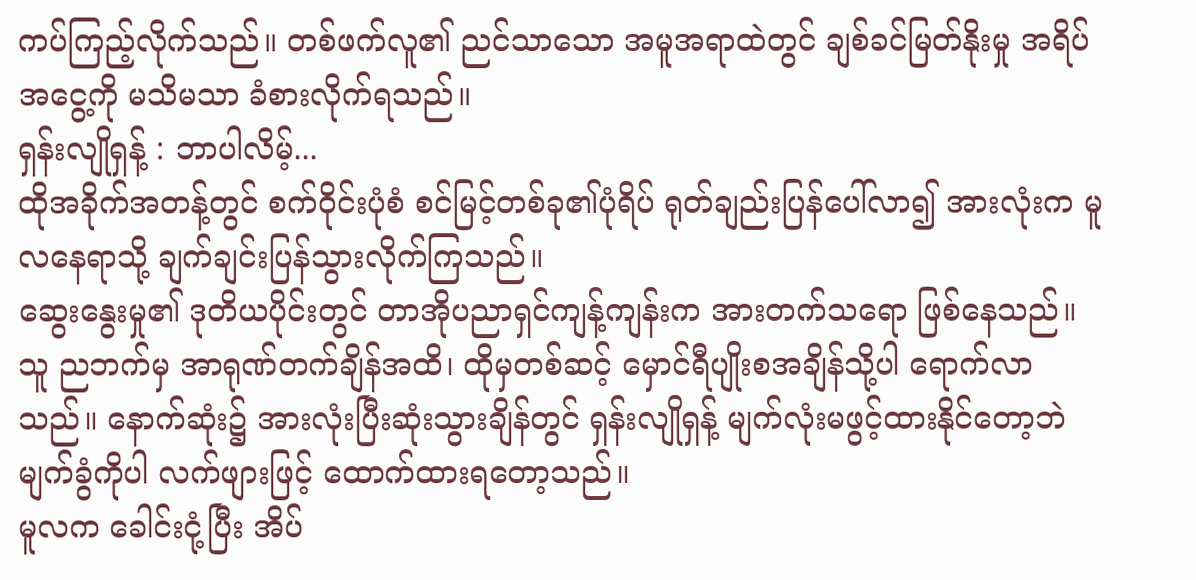ကပ်ကြည့်လိုက်သည်။ တစ်ဖက်လူ၏ ညင်သာသော အမူအရာထဲတွင် ချစ်ခင်မြတ်နိုးမှု အရိပ်အငွေ့ကို မသိမသာ ခံစားလိုက်ရသည်။
ရှန်းလျိုရှန့် : ဘာပါလိမ့်...
ထိုအခိုက်အတန့်တွင် စက်ဝိုင်းပုံစံ စင်မြင့်တစ်ခု၏ပုံရိပ် ရုတ်ချည်းပြန်ပေါ်လာ၍ အားလုံးက မူလနေရာသို့ ချက်ချင်းပြန်သွားလိုက်ကြသည်။
ဆွေးနွေးမှု၏ ဒုတိယပိုင်းတွင် တာအိုပညာရှင်ကျန့်ကျန်းက အားတက်သရော ဖြစ်နေသည်။ သူ ညဘက်မှ အာရုဏ်တက်ချိန်အထိ၊ ထိုမှတစ်ဆင့် မှောင်ရီပျိုးစအချိန်သို့ပါ ရောက်လာသည်။ နောက်ဆုံး၌ အားလုံးပြီးဆုံးသွားချိန်တွင် ရှန်းလျိုရှန့် မျက်လုံးမဖွင့်ထားနိုင်တော့ဘဲ မျက်ခွံကိုပါ လက်ဖျားဖြင့် ထောက်ထားရတော့သည်။
မူလက ခေါင်းငုံ့ပြီး အိပ်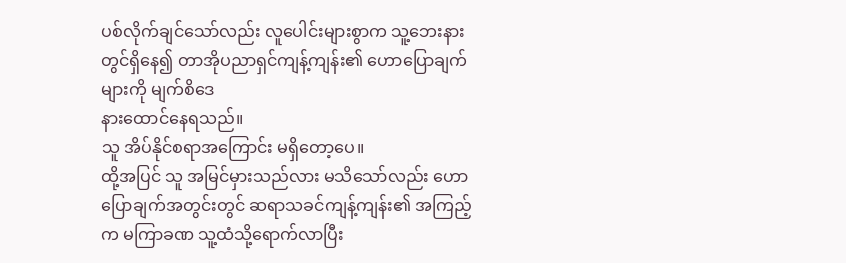ပစ်လိုက်ချင်သော်လည်း လူပေါင်းများစွာက သူ့ဘေးနားတွင်ရှိနေ၍ တာအိုပညာရှင်ကျန့်ကျန်း၏ ဟောပြောချက်များကို မျက်စိဒေ
နားထောင်နေရသည်။
သူ အိပ်နိုင်စရာအကြောင်း မရှိတော့ပေ။
ထို့အပြင် သူ အမြင်မှားသည်လား မသိသော်လည်း ဟောပြောချက်အတွင်းတွင် ဆရာသခင်ကျန့်ကျန်း၏ အကြည့်က မကြာခဏ သူ့ထံသို့ရောက်လာပြီး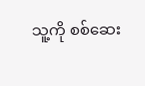သူ့ကို စစ်ဆေး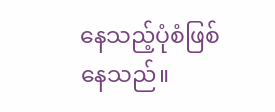နေသည့်ပုံစံဖြစ်နေသည်။